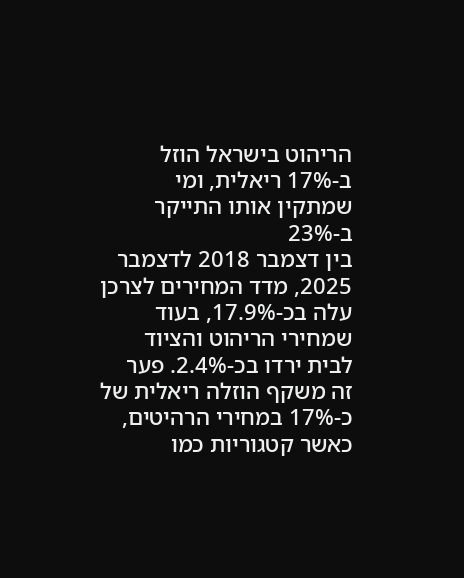הריהוט בישראל הוזל ב-17% ריאלית, ומי שמתקין אותו התייקר ב-23%
בין דצמבר 2018 לדצמבר 2025, מדד המחירים לצרכן עלה בכ-17.9%, בעוד שמחירי הריהוט והציוד לבית ירדו בכ-2.4%. פער זה משקף הוזלה ריאלית של כ-17% במחירי הרהיטים, כאשר קטגוריות כמו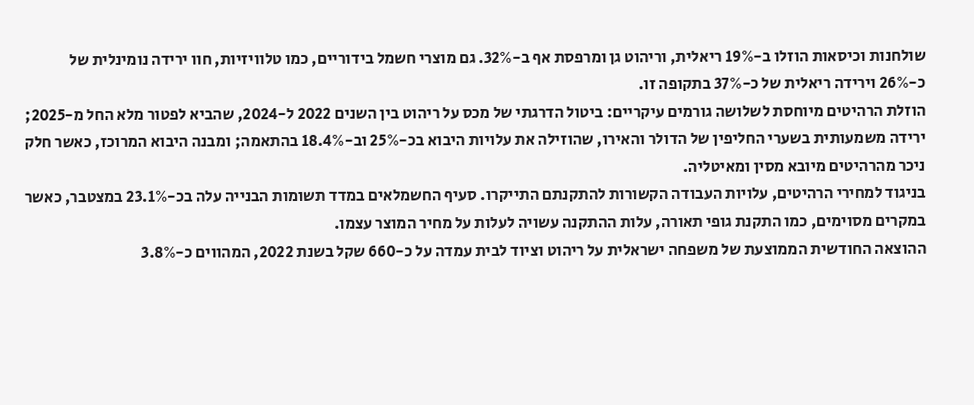שולחנות וכיסאות הוזלו ב-19% ריאלית, וריהוט גן ומרפסת אף ב-32%. גם מוצרי חשמל בידוריים, כמו טלוויזיות, חוו ירידה נומינלית של כ-26% וירידה ריאלית של כ-37% בתקופה זו.
הוזלת הרהיטים מיוחסת לשלושה גורמים עיקריים: ביטול הדרגתי של מכס על ריהוט בין השנים 2022 ל-2024, שהביא לפטור מלא החל מ-2025; ירידה משמעותית בשערי החליפין של הדולר והאירו, שהוזילה את עלויות היבוא בכ-25% וב-18.4% בהתאמה; ומבנה היבוא המרוכז, כאשר חלק ניכר מהרהיטים מיובא מסין ומאיטליה.
בניגוד למחירי הרהיטים, עלויות העבודה הקשורות להתקנתם התייקרו. סעיף החשמלאים במדד תשומות הבנייה עלה בכ-23.1% במצטבר, כאשר במקרים מסוימים, כמו התקנת גופי תאורה, עלות ההתקנה עשויה לעלות על מחיר המוצר עצמו.
ההוצאה החודשית הממוצעת של משפחה ישראלית על ריהוט וציוד לבית עמדה על כ-660 שקל בשנת 2022, המהווים כ-3.8%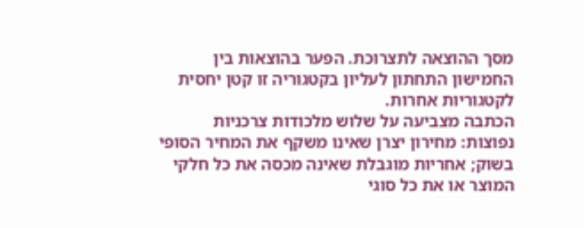מסך ההוצאה לתצרוכת. הפער בהוצאות בין החמישון התחתון לעליון בקטגוריה זו קטן יחסית לקטגוריות אחרות.
הכתבה מצביעה על שלוש מלכודות צרכניות נפוצות: מחירון יצרן שאינו משקף את המחיר הסופי בשוק; אחריות מוגבלת שאינה מכסה את כל חלקי המוצר או את כל סוגי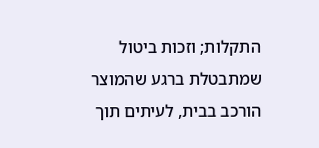התקלות; וזכות ביטול שמתבטלת ברגע שהמוצר הורכב בבית, לעיתים תוך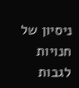ניסיון של חנויות לגבות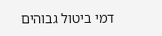דמי ביטול גבוהים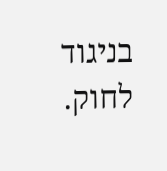בניגוד לחוק.